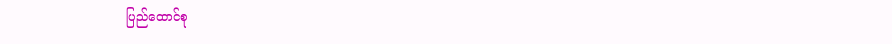ပြည်ထောင်စု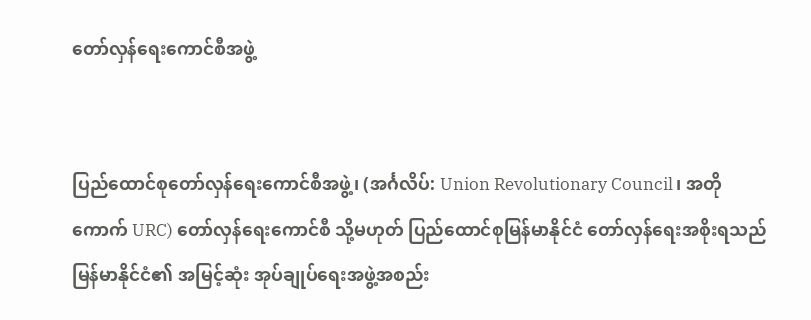တော်လှန်ရေးကောင်စီအဖွဲ့


ပြည်ထောင်စုတော်လှန်ရေးကောင်စီအဖွဲ့၊ (အင်္ဂလိပ်: Union Revolutionary Council၊ အတိုကောက် URC) တော်လှန်ရေးကောင်စီ သို့မဟုတ် ပြည်ထောင်စုမြန်မာနိုင်ငံ တော်လှန်ရေးအစိုးရသည် မြန်မာနိုင်ငံ၏ အမြင့်ဆုံး အုပ်ချုပ်ရေးအဖွဲ့အစည်း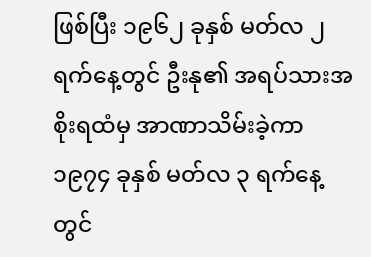ဖြစ်ပြီး ၁၉၆၂ ခုနှစ် မတ်လ ၂ ရက်နေ့တွင် ဦးနု၏ အရပ်သားအစိုးရထံမှ အာဏာသိမ်းခဲ့ကာ ၁၉၇၄ ခုနှစ် မတ်လ ၃ ရက်နေ့တွင်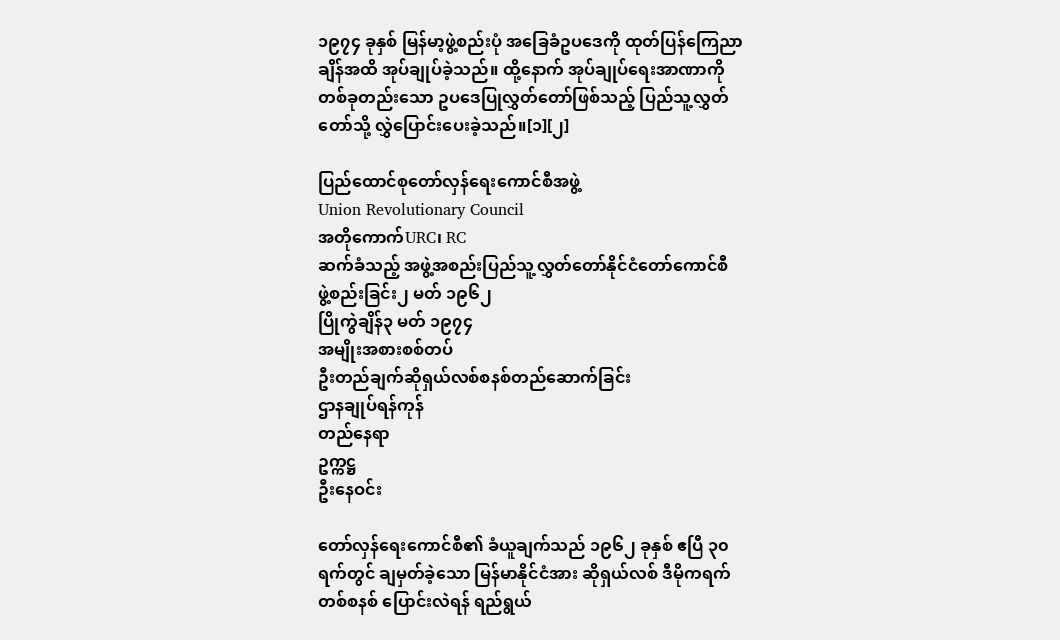၁၉၇၄ ခုနှစ် မြန်မာ့ဖွဲ့စည်းပုံ အခြေခံဥပဒေကို ထုတ်ပြန်ကြေညာချိန်အထိ အုပ်ချုပ်ခဲ့သည်။ ထို့နောက် အုပ်ချုပ်ရေးအာဏာကို တစ်ခုတည်းသော ဥပဒေပြုလွှတ်တော်ဖြစ်သည့် ပြည်သူ့လွှတ်တော်သို့ လွှဲပြောင်းပေးခဲ့သည်။[၁][၂]

ပြည်ထောင်စုတော်လှန်ရေးကောင်စီအဖွဲ့
Union Revolutionary Council
အတိုကောက်URC၊ RC
ဆက်ခံသည့် အဖွဲ့အစည်းပြည်သူ့လွှတ်တော်နိုင်ငံတော်ကောင်စီ
ဖွဲ့စည်းခြင်း၂ မတ် ၁၉၆၂
ပြိုကွဲချိန်၃ မတ် ၁၉၇၄
အမျိုးအစားစစ်တပ်
ဦးတည်ချက်ဆိုရှယ်လစ်စနစ်တည်ဆောက်ခြင်း
ဌာနချုပ်ရန်ကုန်
တည်နေရာ
ဥက္ကဋ္ဌ
ဦးနေဝင်း

တော်လှန်ရေးကောင်စီ၏ ခံယူချက်သည် ၁၉၆၂ ခုနှစ် ဧပြီ ၃၀ ရက်တွင် ချမှတ်ခဲ့သော မြန်မာနိုင်ငံအား ဆိုရှယ်လစ် ဒီမိုကရက်တစ်စနစ် ပြောင်းလဲရန် ရည်ရွယ်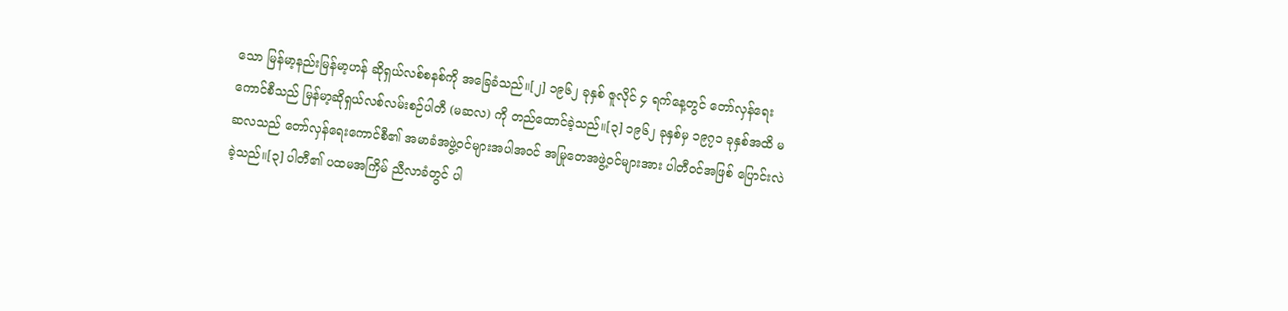သော မြန်မာ့နည်းမြန်မာ့ဟန် ဆိုရှယ်လစ်စနစ်ကို အခြေခံသည်။[၂] ၁၉၆၂ ခုနှစ် ဇူလိုင် ၄ ရက်နေ့တွင် တော်လှန်ရေးကောင်စီသည် မြန်မာ့ဆိုရှယ်လစ်လမ်းစဉ်ပါတီ (မဆလ) ကို တည်ထောင်ခဲ့သည်။[၃] ၁၉၆၂ ခုနှစ်မှ ၁၉၇၁ ခုနှစ်အထိ မဆလသည် တော်လှန်ရေးကောင်စီ၏ အမာခံအဖွဲ့ဝင်များအပါအဝင် အမြုတေအဖွဲ့ဝင်များအား ပါတီဝင်အဖြစ် ပြောင်းလဲခဲ့သည်။[၃] ပါတီ၏ ပထမအကြိမ် ညီလာခံတွင် ပါ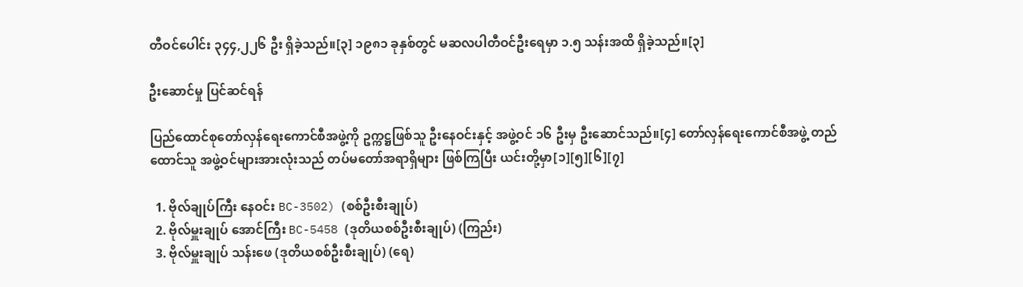တီဝင်ပေါင်း ၃၄၄,၂၂၆ ဦး ရှိခဲ့သည်။[၃] ၁၉၈၁ ခုနှစ်တွင် မဆလပါတီဝင်ဦးရေမှာ ၁.၅ သန်းအထိ ရှိခဲ့သည်။[၃]

ဦးဆောင်မှု ပြင်ဆင်ရန်

ပြည်ထောင်စုတော်လှန်ရေးကောင်စီအဖွဲ့ကို ဥက္ကဋ္ဌဖြစ်သူ ဦးနေဝင်းနှင့် အဖွဲ့ဝင် ၁၆ ဦးမှ ဦးဆောင်သည်။[၄] တော်လှန်ရေးကောင်စီအဖွဲ့ တည်ထောင်သူ အဖွဲ့ဝင်များအားလုံးသည် တပ်မတော်အရာရှိများ ဖြစ်ကြပြီး ယင်းတို့မှာ[၁][၅][၆][၇]

  1. ဗိုလ်ချုပ်ကြီး နေဝင်း BC-3502) (စစ်ဦးစီးချုပ်)
  2. ဗိုလ်မှူးချုပ် အောင်ကြီး BC-5458 (ဒုတိယစစ်ဦးစီးချုပ်) (ကြည်း)
  3. ဗိုလ်မှူးချုပ် သန်းဖေ (ဒုတိယစစ်ဦးစီးချုပ်) (ရေ)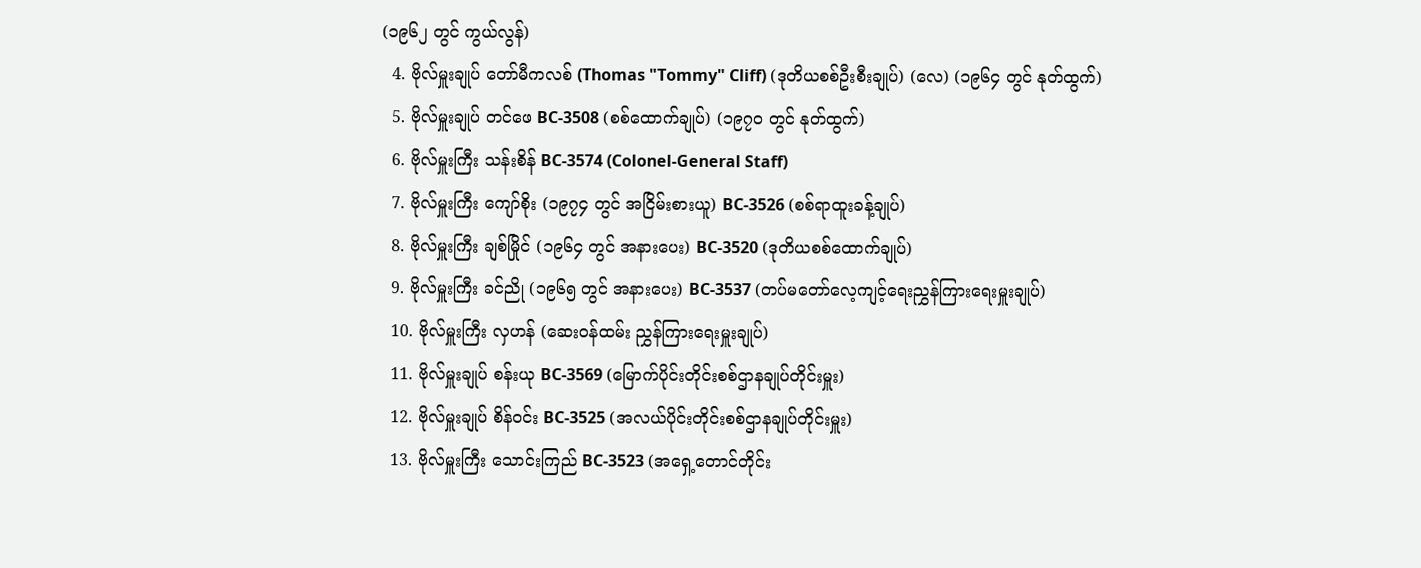(၁၉၆၂ တွင် ကွယ်လွန်)
  4. ဗိုလ်မှူးချုပ် တော်မီကလစ် (Thomas "Tommy" Cliff) (ဒုတိယစစ်ဦးစီးချုပ်) (လေ) (၁၉၆၄ တွင် နုတ်ထွက်)
  5. ဗိုလ်မှူးချုပ် တင်ဖေ BC-3508 (စစ်ထောက်ချုပ်) (၁၉၇၀ တွင် နုတ်ထွက်)
  6. ဗိုလ်မှူးကြီး သန်းစိန် BC-3574 (Colonel-General Staff)
  7. ဗိုလ်မှူးကြီး ကျော်စိုး (၁၉၇၄ တွင် အငြိမ်းစားယူ) BC-3526 (စစ်ရာထူးခန့်ချုပ်)
  8. ဗိုလ်မှူးကြီး ချစ်မြိုင် (၁၉၆၄ တွင် အနားပေး) BC-3520 (ဒုတိယစစ်ထောက်ချုပ်)
  9. ဗိုလ်မှူးကြီး ခင်ညို (၁၉၆၅ တွင် အနားပေး) BC-3537 (တပ်မတော်လေ့ကျင့်ရေးညွှန်ကြားရေးမှူးချုပ်)
  10. ဗိုလ်မှူးကြီး လှဟန် (ဆေးဝန်ထမ်း ညွှန်ကြားရေးမှူးချုပ်)
  11. ဗိုလ်မှူးချုပ် စန်းယု BC-3569 (မြောက်ပိုင်းတိုင်းစစ်ဌာနချုပ်တိုင်းမှူး)
  12. ဗိုလ်မှူးချုပ် စိန်ဝင်း BC-3525 (အလယ်ပိုင်းတိုင်းစစ်ဌာနချုပ်တိုင်းမှူး)
  13. ဗိုလ်မှူးကြီး သောင်းကြည် BC-3523 (အရှေ့တောင်တိုင်း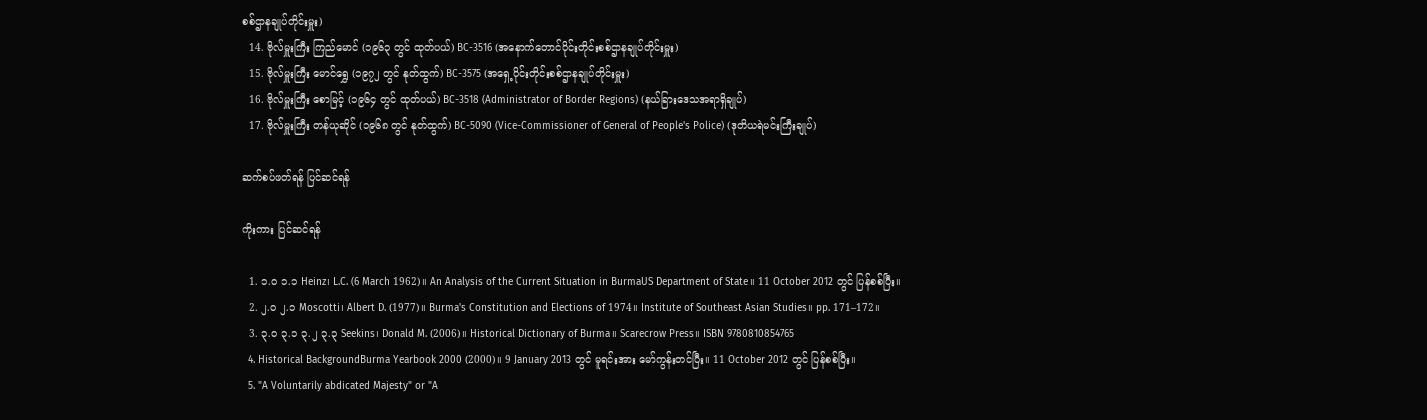စစ်ဌာနချုပ်တိုင်းမှူး)
  14. ဗိုလ်မှူးကြီး ကြည်မောင် (၁၉၆၃ တွင် ထုတ်ပယ်) BC-3516 (အနောက်တောင်ပိုင်းတိုင်းစစ်ဌာနချုပ်တိုင်းမှူး)
  15. ဗိုလ်မှူးကြီး မောင်ရွှေ (၁၉၇၂ တွင် နုတ်ထွက်) BC-3575 (အရှေ့ပိုင်းတိုင်းစစ်ဌာနချုပ်တိုင်းမှူး)
  16. ဗိုလ်မှူးကြီး စောမြင့် (၁၉၆၄ တွင် ထုတ်ပယ်) BC-3518 (Administrator of Border Regions) (နယ်ခြားဒေသအရာရှိချုပ်)
  17. ဗိုလ်မှူးကြီး တန်ယုဆိုင် (၁၉၆၈ တွင် နုတ်ထွက်) BC-5090 (Vice-Commissioner of General of People's Police) (ဒုတိယရဲမင်းကြီးချုပ်)

ဆက်စပ်ဖတ်ရန် ပြင်ဆင်ရန်

ကိုးကား ပြင်ဆင်ရန်

  1. ၁.၀ ၁.၁ Heinz၊ L.C. (6 March 1962)။ An Analysis of the Current Situation in BurmaUS Department of State။ 11 October 2012 တွင် ပြန်စစ်ပြီး။
  2. ၂.၀ ၂.၁ Moscotti၊ Albert D. (1977)။ Burma's Constitution and Elections of 1974။ Institute of Southeast Asian Studies။ pp. 171–172။
  3. ၃.၀ ၃.၁ ၃.၂ ၃.၃ Seekins၊ Donald M. (2006)။ Historical Dictionary of Burma။ Scarecrow Press။ ISBN 9780810854765
  4. Historical BackgroundBurma Yearbook 2000 (2000)။ 9 January 2013 တွင် မူရင်းအား မော်ကွန်းတင်ပြီး။ 11 October 2012 တွင် ပြန်စစ်ပြီး။
  5. "A Voluntarily abdicated Majesty" or "A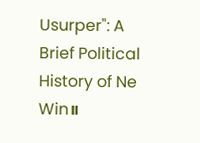Usurper": A Brief Political History of Ne Win။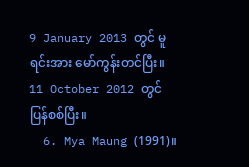9 January 2013 တွင် မူရင်းအား မော်ကွန်းတင်ပြီး။ 11 October 2012 တွင် ပြန်စစ်ပြီး။
  6. Mya Maung (1991)။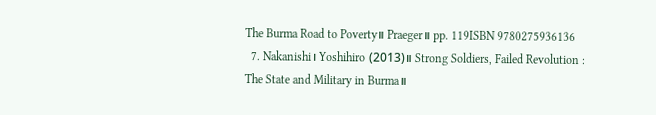The Burma Road to Poverty။ Praeger။ pp. 119ISBN 9780275936136
  7. Nakanishi၊ Yoshihiro (2013)။ Strong Soldiers, Failed Revolution : The State and Military in Burma။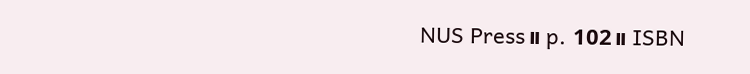NUS Press။ p. 102။ ISBN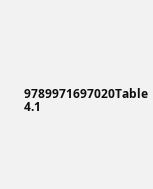9789971697020Table 4.1